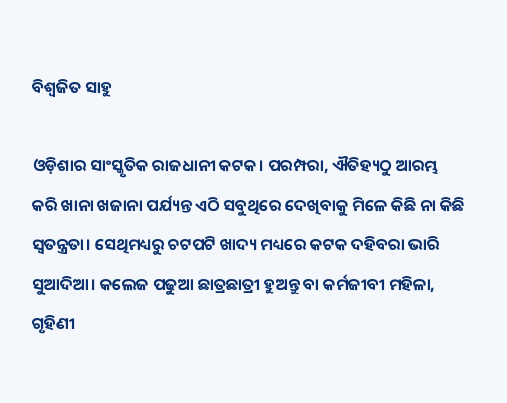ବିଶ୍ଵଜିତ ସାହୁ

ଓଡ଼ିଶାର ସାଂସ୍କୃତିକ ରାଜଧାନୀ କଟକ। ପରମ୍ପରା, ଐତିହ୍ୟଠୁ ଆରମ୍ଭ କରି ଖାନା ଖଜାନା ପର୍ଯ୍ୟନ୍ତ ଏଠି ସବୁଥିରେ ଦେଖିବାକୁ ମିଳେ କିଛି ନା କିଛି ସ୍ୱତନ୍ତ୍ରତା। ସେଥିମଧ୍ୟରୁ ଚଟପଟି ଖାଦ୍ୟ ମଧ୍ୟରେ କଟକ ଦହିବରା ଭାରି ସୁଆଦିଆ। କଲେଜ ପଢୁଆ ଛାତ୍ରଛାତ୍ରୀ ହୁଅନ୍ତୁ ବା କର୍ମଜୀବୀ ମହିଳା, ଗୃହିଣୀ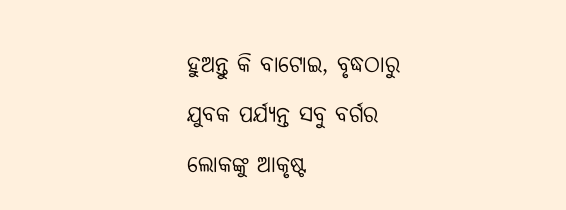ହୁଅନ୍ତୁ କି ବାଟୋଇ, ବୃଦ୍ଧଠାରୁ ଯୁବକ ପର୍ଯ୍ୟନ୍ତ ସବୁ ବର୍ଗର ଲୋକଙ୍କୁ ଆକୃଷ୍ଟ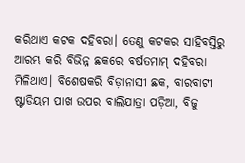କରିଥାଏ କଟକ ଦହିବରା। ତେଣୁ କଟକର ସାହିବସ୍ତିରୁ ଆରମ୍ଭ କରି ବିଭିନ୍ନ ଛକରେ ବର୍ଷତମାମ୍ ଦହିବରା ମିଳିଥାଏ। ବିଶେଷକରି ବିଡ଼ାନାସୀ ଛକ, ବାରବାଟୀ ଷ୍ଟାଡିୟମ ପାଖ ଉପର ବାଲିଯାତ୍ରା ପଡ଼ିଆ, ବିଜୁ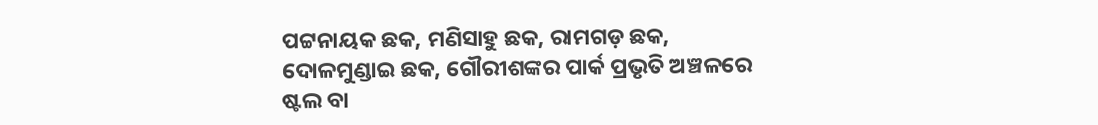ପଟ୍ଟନାୟକ ଛକ, ମଣିସାହୁ ଛକ, ରାମଗଡ଼ ଛକ, ଦୋଳମୁଣ୍ଡାଇ ଛକ, ଗୌରୀଶଙ୍କର ପାର୍କ ପ୍ରଭୃତି ଅଞ୍ଚଳରେ ଷ୍ଟଲ ବା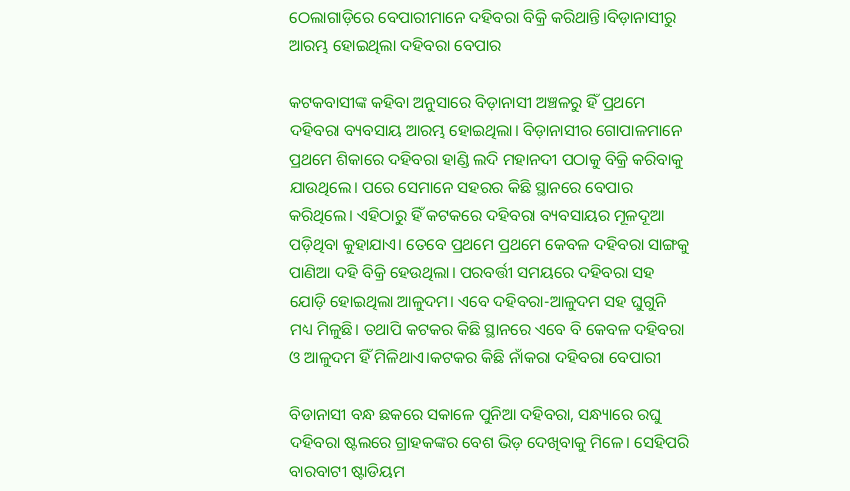ଠେଲାଗାଡ଼ିରେ ବେପାରୀମାନେ ଦହିବରା ବିକ୍ରି କରିଥାନ୍ତି।ବିଡ଼ାନାସୀରୁ ଆରମ୍ଭ ହୋଇଥିଲା ଦହିବରା ବେପାର

କଟକବାସୀଙ୍କ କହିବା ଅନୁସାରେ ବିଡ଼ାନାସୀ ଅଞ୍ଚଳରୁ ହିଁ ପ୍ରଥମେ ଦହିବରା ବ୍ୟବସାୟ ଆରମ୍ଭ ହୋଇଥିଲା। ବିଡ଼ାନାସୀର ଗୋପାଳମାନେ ପ୍ରଥମେ ଶିକାରେ ଦହିବରା ହାଣ୍ଡି ଲଦି ମହାନଦୀ ପଠାକୁ ବିକ୍ରି କରିବାକୁ ଯାଉଥିଲେ। ପରେ ସେମାନେ ସହରର କିଛି ସ୍ଥାନରେ ବେପାର କରିଥିଲେ। ଏହିଠାରୁ ହିଁ କଟକରେ ଦହିବରା ବ୍ୟବସାୟର ମୂଳଦୂଆ ପଡ଼ିଥିବା କୁହାଯାଏ। ତେବେ ପ୍ରଥମେ ପ୍ରଥମେ କେବଳ ଦହିବରା ସାଙ୍ଗକୁ ପାଣିଆ ଦହି ବିକ୍ରି ହେଉଥିଲା। ପରବର୍ତ୍ତୀ ସମୟରେ ଦହିବରା ସହ ଯୋଡ଼ି ହୋଇଥିଲା ଆଳୁଦମ। ଏବେ ଦହିବରା-ଆଳୁଦମ ସହ ଘୁଗୁନି ମଧ୍ୟ ମିଳୁଛି। ତଥାପି କଟକର କିଛି ସ୍ଥାନରେ ଏବେ ବି କେବଳ ଦହିବରା ଓ ଆଳୁଦମ ହିଁ ମିଳିଥାଏ।କଟକର କିଛି ନାଁକରା ଦହିବରା ବେପାରୀ

ବିଡାନାସୀ ବନ୍ଧ ଛକରେ ସକାଳେ ପୁନିଆ ଦହିବରା, ସନ୍ଧ୍ୟାରେ ରଘୁ ଦହିବରା ଷ୍ଟଲରେ ଗ୍ରାହକଙ୍କର ବେଶ ଭିଡ଼ ଦେଖିବାକୁ ମିଳେ। ସେହିପରି ବାରବାଟୀ ଷ୍ଟାଡିୟମ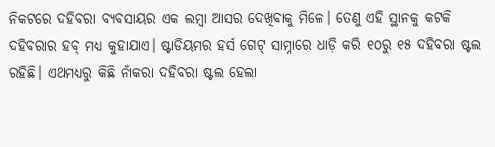ନିକଟରେ ଦହିବରା ବ୍ୟବସାୟର ଏକ ଲମ୍ବା ଆସର ଦେଖିବାକୁ ମିଳେ। ତେଣୁ ଏହି ସ୍ଥାନକୁ କଟକି ଦହିବରାର ହବ୍ ମଧ୍ୟ କୁହାଯାଏ। ଷ୍ଟାଡିୟମର ହର୍ସ ଗେଟ୍ ସାମ୍ନାରେ ଧାଡ଼ି କରି ୧୦ରୁ ୧୫ ଦହିବରା ଷ୍ଟଲ ରହିଛି। ଏଥମଧ୍ୟରୁ କିଛି ନାଁକରା ଦହିବରା ଷ୍ଟଲ ହେଲା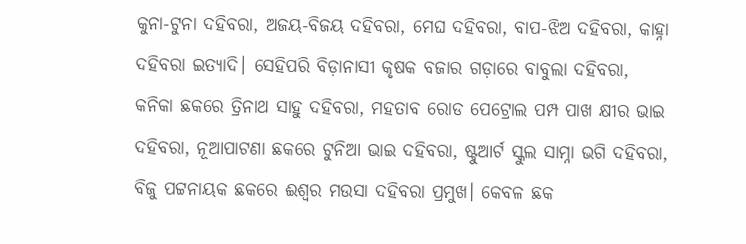କୁନା-ଟୁନା ଦହିବରା, ଅଜୟ-ବିଜୟ ଦହିବରା, ମେଘ ଦହିବରା, ବାପ-ଝିଅ ଦହିବରା, କାହ୍ନା ଦହିବରା ଇତ୍ୟାଦି। ସେହିପରି ବିଡ଼ାନାସୀ କୃଷକ ବଜାର ଗଡ଼ାରେ ବାବୁଲା ଦହିବରା, କନିକା ଛକରେ ତ୍ରିନାଥ ସାହୁ ଦହିବରା, ମହତାବ ରୋଡ ପେଟ୍ରୋଲ ପମ୍ପ ପାଖ କ୍ଷୀର ଭାଇ ଦହିବରା, ନୂଆପାଟଣା ଛକରେ ଟୁନିଆ ଭାଇ ଦହିବରା, ଷ୍ଟୁଆର୍ଟ ସ୍କୁଲ ସାମ୍ନା ଭଗି ଦହିବରା, ବିଜୁ ପଟ୍ଟନାୟକ ଛକରେ ଈଶ୍ଵର ମଉସା ଦହିବରା ପ୍ରମୁଖ। କେବଳ ଛକ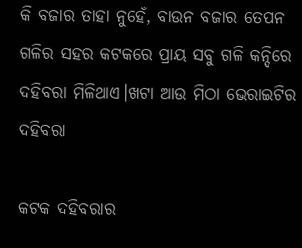କି ବଜାର ତାହା ନୁହେଁ, ବାଉନ ବଜାର ତେପନ ଗଳିର ସହର କଟକରେ ପ୍ରାୟ ସବୁ ଗଳି କନ୍ଦିରେ ଦହିବରା ମିଳିଥାଏ।ଖଟା ଆଉ ମିଠା ଭେରାଇଟିର ଦହିବରା

କଟକ ଦହିବରାର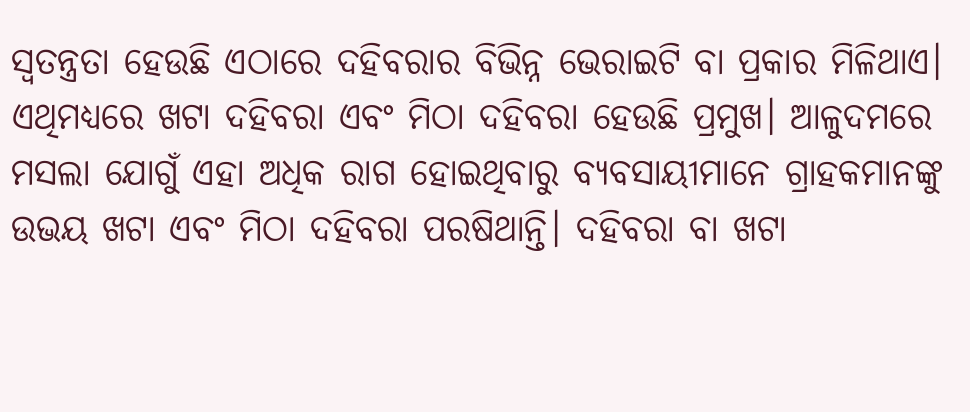ସ୍ଵତନ୍ତ୍ରତା ହେଉଛି ଏଠାରେ ଦହିବରାର ବିଭିନ୍ନ ଭେରାଇଟି ବା ପ୍ରକାର ମିଳିଥାଏ। ଏଥିମଧ୍ୟରେ ଖଟା ଦହିବରା ଏବଂ ମିଠା ଦହିବରା ହେଉଛି ପ୍ରମୁଖ। ଆଳୁଦମରେ ମସଲା ଯୋଗୁଁ ଏହା ଅଧିକ ରାଗ ହୋଇଥିବାରୁ ବ୍ୟବସାୟୀମାନେ ଗ୍ରାହକମାନଙ୍କୁ ଉଭୟ ଖଟା ଏବଂ ମିଠା ଦହିବରା ପରଷିଥାନ୍ତି। ଦହିବରା ବା ଖଟା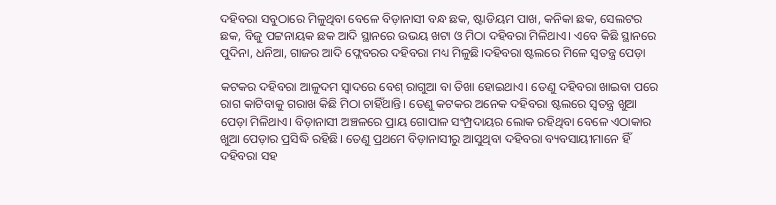ଦହିବରା ସବୁଠାରେ ମିଳୁଥିବା ବେଳେ ବିଡ଼ାନାସୀ ବନ୍ଧ ଛକ, ଷ୍ଟାଡିୟମ ପାଖ, କନିକା ଛକ, ସେଲଟର ଛକ, ବିଜୁ ପଟ୍ଟନାୟକ ଛକ ଆଦି ସ୍ଥାନରେ ଉଭୟ ଖଟା ଓ ମିଠା ଦହିବରା ମିଳିଥାଏ। ଏବେ କିଛି ସ୍ଥାନରେ ପୁଦିନା, ଧନିଆ, ଗାଜର ଆଦି ଫ୍ଲେବରର ଦହିବରା ମଧ୍ୟ ମିଳୁଛି।ଦହିବରା ଷ୍ଟଲରେ ମିଳେ ସ୍ଵତନ୍ତ୍ର ପେଡ଼ା

କଟକର ଦହିବରା ଆଳୁଦମ ସ୍ଵାଦରେ ବେଶ୍ ରାଗୁଆ ବା ତିଖା ହୋଇଥାଏ। ତେଣୁ ଦହିବରା ଖାଇବା ପରେ ରାଗ କାଟିବାକୁ ଗରାଖ କିଛି ମିଠା ଚାହିଁଥାନ୍ତି। ତେଣୁ କଟକର ଅନେକ ଦହିବରା ଷ୍ଟଲରେ ସ୍ଵତନ୍ତ୍ର ଖୁଆ ପେଡ଼ା ମିଳିଥାଏ। ବିଡ଼ାନାସୀ ଅଞ୍ଚଳରେ ପ୍ରାୟ ଗୋପାଳ ସଂମ୍ପ୍ରଦାୟର ଲୋକ ରହିଥିବା ବେଳେ ଏଠାକାର ଖୁଆ ପେଡ଼ାର ପ୍ରସିଦ୍ଧି ରହିଛି। ତେଣୁ ପ୍ରଥମେ ବିଡ଼ାନାସୀରୁ ଆସୁଥିବା ଦହିବରା ବ୍ୟବସାୟୀମାନେ ହିଁ ଦହିବରା ସହ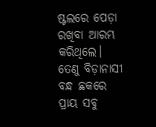ଷ୍ଟଲରେ ପେଡ଼ା ରଖିବା ଆରମ୍ଭ କରିଥିଲେ। ତେଣୁ ବିଡ଼ାନାସୀ ବନ୍ଧ ଛକରେ ପ୍ରାୟ ସବୁ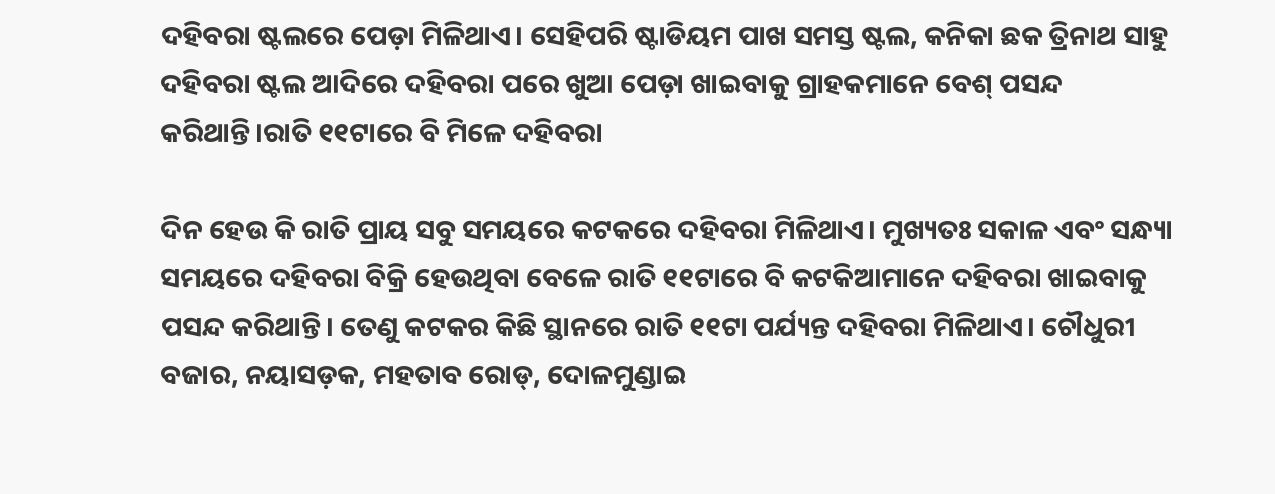ଦହିବରା ଷ୍ଟଲରେ ପେଡ଼ା ମିଳିଥାଏ। ସେହିପରି ଷ୍ଟାଡିୟମ ପାଖ ସମସ୍ତ ଷ୍ଟଲ, କନିକା ଛକ ତ୍ରିନାଥ ସାହୁ ଦହିବରା ଷ୍ଟଲ ଆଦିରେ ଦହିବରା ପରେ ଖୁଆ ପେଡ଼ା ଖାଇବାକୁ ଗ୍ରାହକମାନେ ବେଶ୍ ପସନ୍ଦ କରିଥାନ୍ତି।ରାତି ୧୧ଟାରେ ବି ମିଳେ ଦହିବରା

ଦିନ ହେଉ କି ରାତି ପ୍ରାୟ ସବୁ ସମୟରେ କଟକରେ ଦହିବରା ମିଳିଥାଏ। ମୁଖ୍ୟତଃ ସକାଳ ଏବଂ ସନ୍ଧ୍ୟା ସମୟରେ ଦହିବରା ବିକ୍ରି ହେଉଥିବା ବେଳେ ରାତି ୧୧ଟାରେ ବି କଟକିଆମାନେ ଦହିବରା ଖାଇବାକୁ ପସନ୍ଦ କରିଥାନ୍ତି। ତେଣୁ କଟକର କିଛି ସ୍ଥାନରେ ରାତି ୧୧ଟା ପର୍ଯ୍ୟନ୍ତ ଦହିବରା ମିଳିଥାଏ। ଚୌଧୁରୀ ବଜାର, ନୟାସଡ଼କ, ମହତାବ ରୋଡ୍, ଦୋଳମୁଣ୍ଡାଇ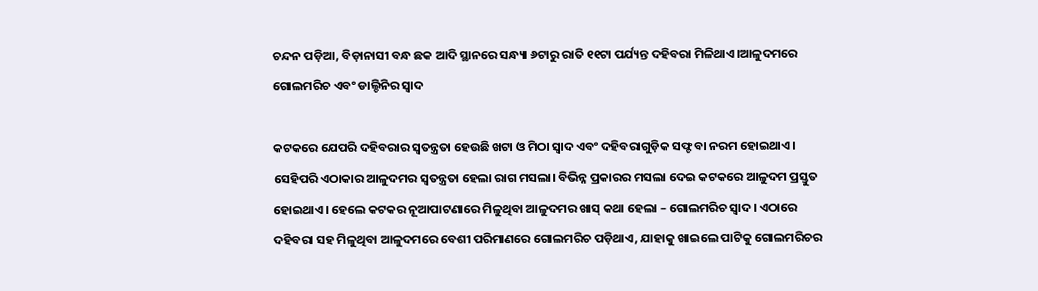ଚନ୍ଦନ ପଡ଼ିଆ, ବିଡ଼ାନାସୀ ବନ୍ଧ ଛକ ଆଦି ସ୍ଥାନରେ ସନ୍ଧ୍ୟା ୬ଟାରୁ ରାତି ୧୧ଟା ପର୍ଯ୍ୟନ୍ତ ଦହିବରା ମିଳିଥାଏ।ଆଳୁଦମରେ ଗୋଲମରିଚ ଏବଂ ଡାଲ୍ଚିନିର ସ୍ଵାଦ

କଟକରେ ଯେପରି ଦହିବରାର ସ୍ଵତନ୍ତ୍ରତା ହେଉଛି ଖଟା ଓ ମିଠା ସ୍ଵାଦ ଏବଂ ଦହିବରାଗୁଡ଼ିକ ସଫ୍ଟ ବା ନରମ ହୋଇଥାଏ। ସେହିପରି ଏଠାକାର ଆଳୁଦମର ସ୍ଵତନ୍ତ୍ରତା ହେଲା ରାଗ ମସଲା। ବିଭିନ୍ନ ପ୍ରକାରର ମସଲା ଦେଇ କଟକରେ ଆଳୁଦମ ପ୍ରସ୍ତୁତ ହୋଇଥାଏ। ହେଲେ କଟକର ନୂଆପାଟଣାରେ ମିଳୁଥିବା ଆଳୁଦମର ଖାସ୍ କଥା ହେଲା – ଗୋଲମରିଚ ସ୍ଵାଦ। ଏଠାରେ ଦହିବରା ସହ ମିଳୁଥିବା ଆଳୁଦମରେ ବେଶୀ ପରିମାଣରେ ଗୋଲମରିଚ ପଡ଼ିଥାଏ, ଯାହାକୁ ଖାଇଲେ ପାଟିକୁ ଗୋଲମରିଚର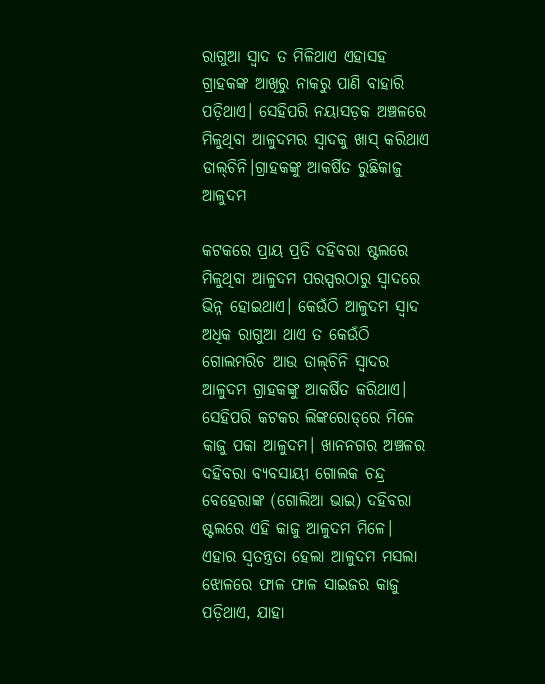ରାଗୁଆ ସ୍ଵାଦ ତ ମିଳିଥାଏ ଏହାସହ ଗ୍ରାହକଙ୍କ ଆଖିରୁ ନାକରୁ ପାଣି ବାହାରି ପଡ଼ିଥାଏ। ସେହିପରି ନୟାସଡ଼କ ଅଞ୍ଚଳରେ ମିଳୁଥିବା ଆଳୁଦମର ସ୍ଵାଦକୁ ଖାସ୍ କରିଥାଏ ଡାଲ୍‌ଚିନି।ଗ୍ରାହକଙ୍କୁ ଆକର୍ଷିତ ରୁଛିକାଜୁ ଆଳୁଦମ

କଟକରେ ପ୍ରାୟ ପ୍ରତି ଦହିବରା ଷ୍ଟଲରେ ମିଳୁଥିବା ଆଳୁଦମ ପରସ୍ପରଠାରୁ ସ୍ଵାଦରେ ଭିନ୍ନ ହୋଇଥାଏ। କେଉଁଠି ଆଳୁଦମ ସ୍ଵାଦ ଅଧିକ ରାଗୁଆ ଥାଏ ତ କେଉଁଠି ଗୋଲମରିଚ ଆଉ ଡାଲ୍‌ଚିନି ସ୍ଵାଦର ଆଳୁଦମ ଗ୍ରାହକଙ୍କୁ ଆକର୍ଷିତ କରିଥାଏ। ସେହିପରି କଟକର ଲିଙ୍କରୋଡ୍‌ରେ ମିଳେ କାଜୁ ପକା ଆଳୁଦମ। ଖାନନଗର ଅଞ୍ଚଳର ଦହିବରା ବ୍ୟବସାୟୀ ଗୋଲକ ଚନ୍ଦ୍ର ବେହେରାଙ୍କ (ଗୋଲିଆ ଭାଇ) ଦହିବରା ଷ୍ଟଲରେ ଏହି କାଜୁ ଆଳୁଦମ ମିଳେ। ଏହାର ସ୍ଵତନ୍ତ୍ରତା ହେଲା ଆଳୁଦମ ମସଲା ଝୋଳରେ ଫାଳ ଫାଳ ସାଇଜର କାଜୁ ପଡ଼ିଥାଏ, ଯାହା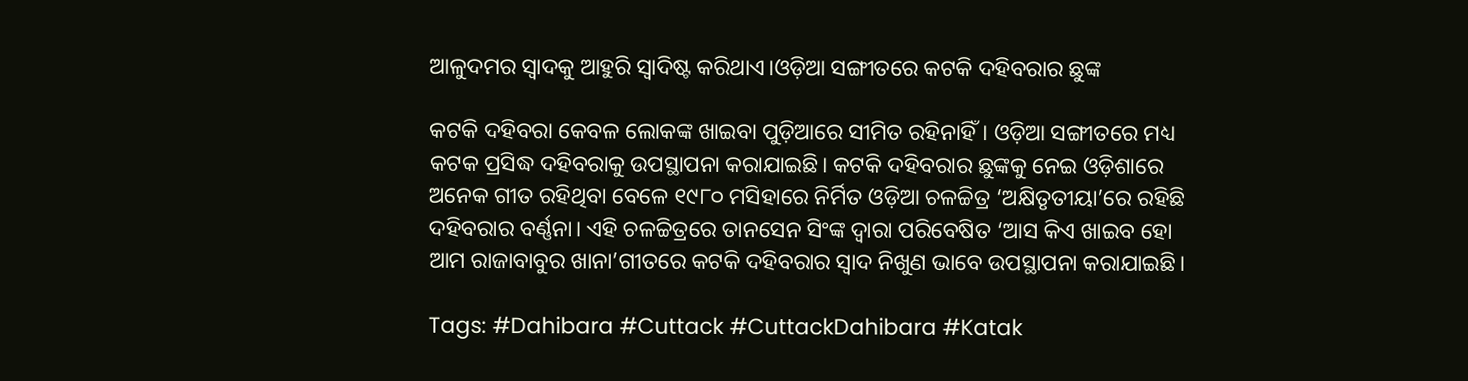ଆଳୁଦମର ସ୍ଵାଦକୁ ଆହୁରି ସ୍ଵାଦିଷ୍ଟ କରିଥାଏ।ଓଡ଼ିଆ ସଙ୍ଗୀତରେ କଟକି ଦହିବରାର ଛୁଙ୍କ

କଟକି ଦହିବରା କେବଳ ଲୋକଙ୍କ ଖାଇବା ପୁଡ଼ିଆରେ ସୀମିତ ରହିନାହିଁ। ଓଡ଼ିଆ ସଙ୍ଗୀତରେ ମଧ୍ୟ କଟକ ପ୍ରସିଦ୍ଧ ଦହିବରାକୁ ଉପସ୍ଥାପନା କରାଯାଇଛି। କଟକି ଦହିବରାର ଛୁଙ୍କକୁ ନେଇ ଓଡ଼ିଶାରେ ଅନେକ ଗୀତ ରହିଥିବା ବେଳେ ୧୯୮୦ ମସିହାରେ ନିର୍ମିତ ଓଡ଼ିଆ ଚଳଚ୍ଚିତ୍ର ‘ଅକ୍ଷିତୃତୀୟା’ରେ ରହିଛି ଦହିବରାର ବର୍ଣ୍ଣନା। ଏହି ଚଳଚ୍ଚିତ୍ରରେ ତାନସେନ ସିଂଙ୍କ ଦ୍ୱାରା ପରିବେଷିତ ‘ଆସ କିଏ ଖାଇବ ହୋ ଆମ ରାଜାବାବୁର ଖାନା’ଗୀତରେ କଟକି ଦହିବରାର ସ୍ୱାଦ ନିଖୁଣ ଭାବେ ଉପସ୍ଥାପନା କରାଯାଇଛି।

Tags: #Dahibara #Cuttack #CuttackDahibara #Katak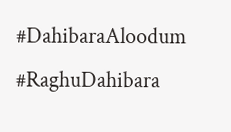#DahibaraAloodum #RaghuDahibara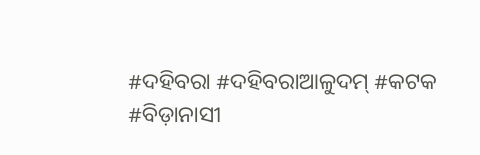#ଦହିବରା #ଦହିବରାଆଳୁଦମ୍‌ #କଟକ #ବିଡ଼ାନାସୀ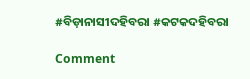#ବିଡ଼ାନାସୀଦହିବରା #କଟକଦହିବରା

Comment